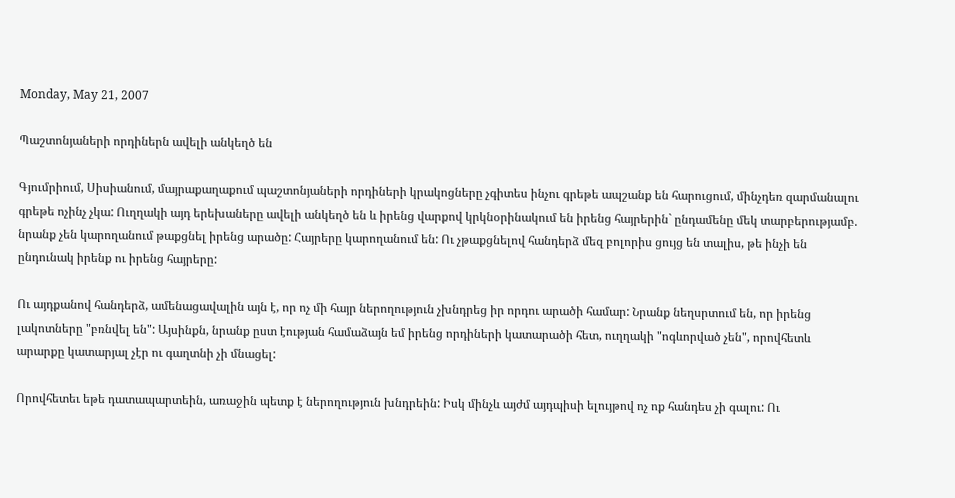Monday, May 21, 2007

Պաշտոնյաների որդիներն ավելի անկեղծ են

Գյումրիում, Սիսիանում, մայրաքաղաքում պաշտոնյաների որդիների կրակոցները չգիտես ինչու գրեթե ապշանք են հարուցում, մինչդեռ զարմանալու գրեթե ոչինչ չկա: Ուղղակի այդ երեխաները ավելի անկեղծ են և իրենց վարքով կրկնօրինակում են իրենց հայրերին` ընդամենը մեկ տարբերությամբ. նրանք չեն կարողանում թաքցնել իրենց արածը: Հայրերը կարողանում են: Ու չթաքցնելով հանդերձ մեզ բոլորիս ցույց են տալիս, թե ինչի են ընդունակ իրենք ու իրենց հայրերը:

Ու այդքանով հանդերձ, ամենացավալին այն է, որ ոչ մի հայր ներողություն չխնդրեց իր որդու արածի համար: Նրանք նեղսրտում են, որ իրենց լակոտները "բռնվել են": Այսինքն, նրանք ըստ էության համաձայն եմ իրենց որդիների կատարածի հետ, ուղղակի "ոգևորված չեն", որովհետև արարքը կատարյալ չէր ու գաղտնի չի մնացել:

Որովհետեւ եթե դատապարտեին, առաջին պետք է ներողություն խնդրեին: Իսկ մինչև այժմ այդպիսի ելույթով ոչ ոք հանդես չի գալու: Ու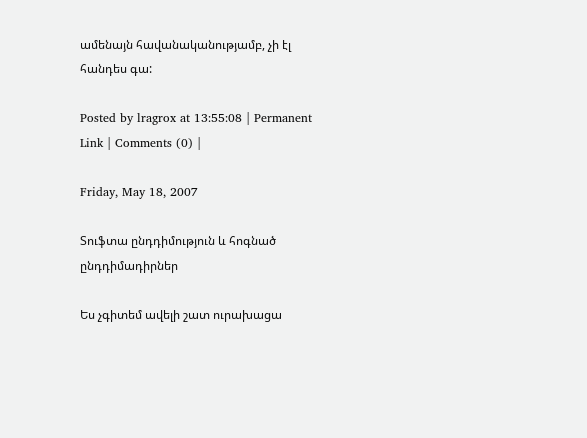ամենայն հավանականությամբ, չի էլ հանդես գա:

Posted by lragrox at 13:55:08 | Permanent Link | Comments (0) |

Friday, May 18, 2007

Տուֆտա ընդդիմություն և հոգնած ընդդիմադիրներ

Ես չգիտեմ ավելի շատ ուրախացա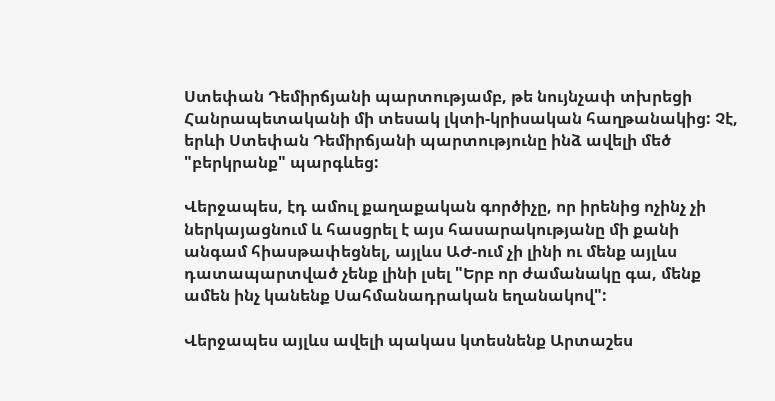Ստեփան Դեմիրճյանի պարտությամբ, թե նույնչափ տխրեցի Հանրապետականի մի տեսակ լկտի-կրիսական հաղթանակից: Չէ, երևի Ստեփան Դեմիրճյանի պարտությունը ինձ ավելի մեծ "բերկրանք" պարգևեց:

Վերջապես, էդ ամուլ քաղաքական գործիչը, որ իրենից ոչինչ չի ներկայացնում և հասցրել է այս հասարակությանը մի քանի անգամ հիասթափեցնել, այլևս ԱԺ-ում չի լինի ու մենք այլևս դատապարտված չենք լինի լսել "Երբ որ ժամանակը գա, մենք ամեն ինչ կանենք Սահմանադրական եղանակով":

Վերջապես այլևս ավելի պակաս կտեսնենք Արտաշես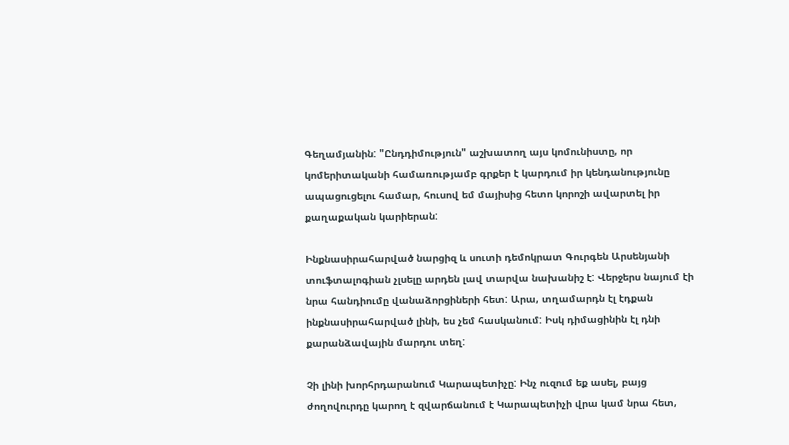Գեղամյանին: "Ընդդիմություն" աշխատող այս կոմունիստը, որ կոմերիտականի համառությամբ գրքեր է կարդում իր կենդանությունը ապացուցելու համար, հուսով եմ մայիսից հետո կորոշի ավարտել իր քաղաքական կարիերան:

Ինքնասիրահարված նարցիզ և սուտի դեմոկրատ Գուրգեն Արսենյանի տուֆտալոգիան չլսելը արդեն լավ տարվա նախանիշ է: Վերջերս նայում էի նրա հանդիումը վանաձորցիների հետ: Արա, տղամարդն էլ էդքան ինքնասիրահարված լինի, ես չեմ հասկանում: Իսկ դիմացինին էլ դնի քարանձավային մարդու տեղ:

Չի լինի խորհրդարանում Կարապետիչը: Ինչ ուզում եք ասել, բայց ժողովուրդը կարող է զվարճանում է Կարապետիչի վրա կամ նրա հետ,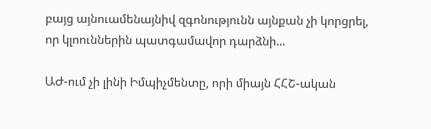բայց այնուամենայնիվ զգոնությունն այնքան չի կորցրել, որ կլոուններին պատգամավոր դարձնի...

ԱԺ-ում չի լինի Իմպիչմենտը, որի միայն ՀՀՇ-ական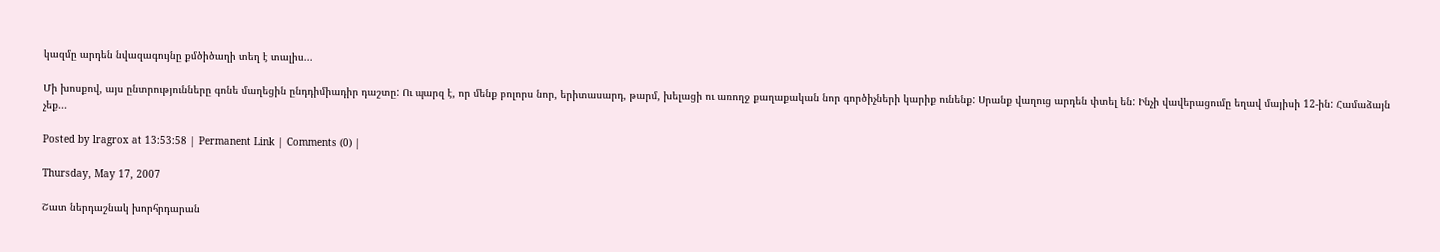կազմը արդեն նվազագույնը քմծիծաղի տեղ է տալիս...

Մի խոսքով, այս ընտրությունները գոնե մաղեցին ընդդիմիադիր դաշտը: Ու պարզ է, որ մենք բոլորս նոր, երիտասարդ, թարմ, խելացի ու առողջ քաղաքական նոր գործիչների կարիք ունենք: Սրանք վաղուց արդեն փտել են: Ինչի վավերացումը եղավ մայիսի 12-ին: Համաձայն չեք...

Posted by lragrox at 13:53:58 | Permanent Link | Comments (0) |

Thursday, May 17, 2007

Շատ ներդաշնակ խորհրդարան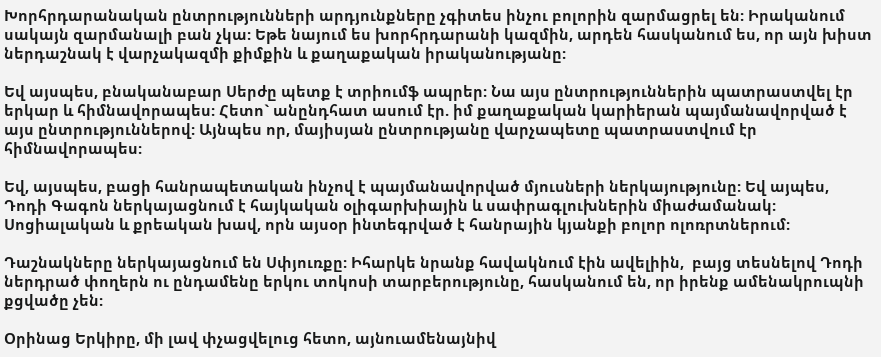Խորհրդարանական ընտրությունների արդյունքները չգիտես ինչու բոլորին զարմացրել են: Իրականում սակայն զարմանալի բան չկա: Եթե նայում ես խորհրդարանի կազմին, արդեն հասկանում ես, որ այն խիստ ներդաշնակ է վարչակազմի քիմքին և քաղաքական իրականությանը:

Եվ այսպես, բնականաբար Սերժը պետք է տրիումֆ ապրեր: Նա այս ընտրություններին պատրաստվել էր երկար և հիմնավորապես: Հետո` անընդհատ ասում էր. իմ քաղաքական կարիերան պայմանավորված է այս ընտրություններով: Այնպես որ, մայիսյան ընտրությանը վարչապետը պատրաստվում էր հիմնավորապես:

Եվ, այսպես, բացի հանրապետական ինչով է պայմանավորված մյուսների ներկայությունը: Եվ այպես, Դոդի Գագոն ներկայացնում է հայկական օլիգարխիային և սափրագլուխներին միաժամանակ: Սոցիալական և քրեական խավ, որն այսօր ինտեգրված է հանրային կյանքի բոլոր ոլոռրտներում:

Դաշնակները ներկայացնում են Սփյուռքը: Իհարկե նրանք հավակնում էին ավելիին,  բայց տեսնելով Դոդի ներդրած փողերն ու ընդամենը երկու տոկոսի տարբերությունը, հասկանում են, որ իրենք ամենակրուպնի քցվածը չեն:

Օրինաց Երկիրը, մի լավ փչացվելուց հետո, այնուամենայնիվ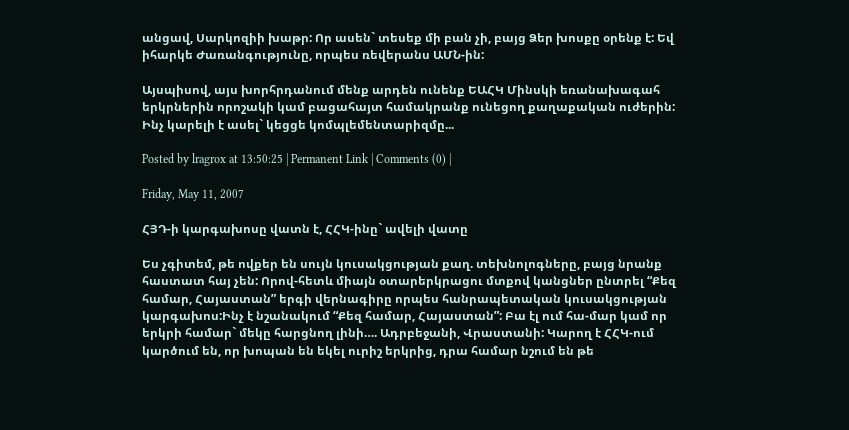անցավ, Սարկոզիի խաթր: Որ ասեն` տեսեք մի բան չի, բայց Ձեր խոսքը օրենք է: Եվ իհարկե Ժառանգությունը, որպես ռեվերանս ԱՄՆ-ին:

Այսպիսով, այս խորհրդանում մենք արդեն ունենք ԵԱՀԿ Մինսկի եռանախագահ երկրներին որոշակի կամ բացահայտ համակրանք ունեցող քաղաքական ուժերին: Ինչ կարելի է ասել` կեցցե կոմպլեմենտարիզմը...

Posted by lragrox at 13:50:25 | Permanent Link | Comments (0) |

Friday, May 11, 2007

ՀՅԴ-ի կարգախոսը վատն է, ՀՀԿ-ինը` ավելի վատը

Ես չգիտեմ, թե ովքեր են սույն կուսակցության քաղ. տեխնոլոգները, բայց նրանք հաստատ հայ չեն: Որով-հետև միայն օտարերկրացու մտքով կանցներ ընտրել “Քեզ համար, Հայաստան” երգի վերնագիրը որպես հանրապետական կուսակցության կարգախոս:Ինչ է նշանակում “Քեզ համար, Հայաստան”: Բա էլ ում հա-մար կամ որ երկրի համար` մեկը հարցնող լինի…. Ադրբեջանի, Վրաստանի: Կարող է ՀՀԿ-ում կարծում են, որ խոպան են եկել ուրիշ երկրից, դրա համար նշում են թե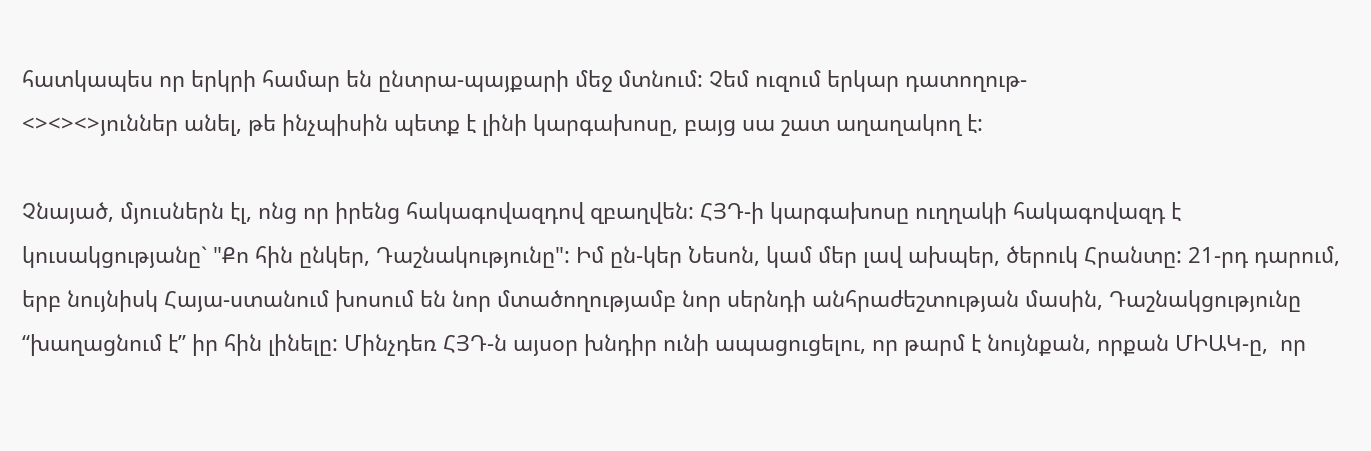հատկապես որ երկրի համար են ընտրա-պայքարի մեջ մտնում: Չեմ ուզում երկար դատողութ-
<><><>յուններ անել, թե ինչպիսին պետք է լինի կարգախոսը, բայց սա շատ աղաղակող է:

Չնայած, մյուսներն էլ, ոնց որ իրենց հակագովազդով զբաղվեն: ՀՅԴ-ի կարգախոսը ուղղակի հակագովազդ է կուսակցությանը` "Քո հին ընկեր, Դաշնակությունը": Իմ ըն-կեր Նեսոն, կամ մեր լավ ախպեր, ծերուկ Հրանտը: 21-րդ դարում, երբ նույնիսկ Հայա-ստանում խոսում են նոր մտածողությամբ նոր սերնդի անհրաժեշտության մասին, Դաշնակցությունը “խաղացնում է” իր հին լինելը: Մինչդեռ ՀՅԴ-ն այսօր խնդիր ունի ապացուցելու, որ թարմ է նույնքան, որքան ՄԻԱԿ-ը,  որ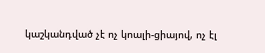կաշկանդված չէ ոչ կոալի-ցիայով, ոչ էլ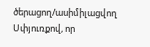ծերացող/ասիմիլացվող Սփյուռքով, որ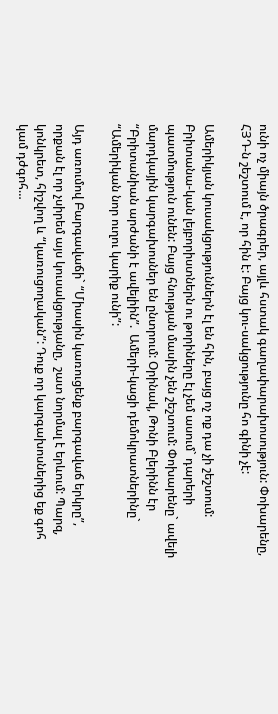ունի ոչ միայն ծրագրեր, այլև հստակ գաղափարախոսություն: Փոխարենը, ՀՅԴ-ն շեշտում է, որ հին է: Բայց կու-սակցությունը հո գինի չէ:

Ամերիկյան կուսակցություններն էլ են հին, բայց ոչ ոք դա չի շեշտում: Բրիտանա-կան լեյբորիստներն ու թորիները էլ չեմ ասում` դարերի պատմություն ունեն: Բայց հնության մասին չեն շեշտում: Փոխարենը` ավելի մարդկային կարգախոսներ են ընտրում: Օրինակ, Թոնի Բլերինն էր “Բրիտանիան արժանի է ավելիին”.  Ամերի-կացի դեմոկրատներինը` “Ամերիկան նոր ուղու կարիք ունի”:

Այդ առումով Բարգավաճի` “Միասին կառուցենք բարգավաճ երկրը”, որքան էլ որ չսիրեմ այս կուսակցությանը,  շատ նորմալ է երևում: Պարզ, կոնկրետ, հիշվող և “կառուցողական”: Դուք որ կարգախոսներից եք գոհ կամ դժգոհ…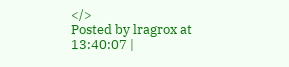</>
Posted by lragrox at 13:40:07 |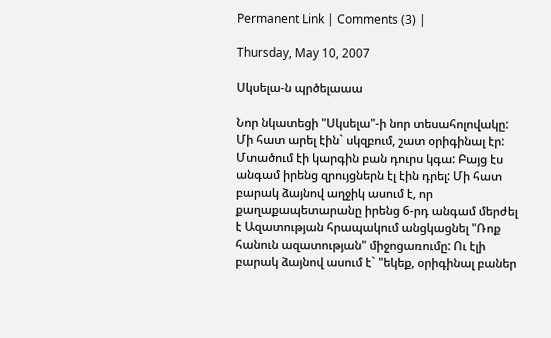Permanent Link | Comments (3) |

Thursday, May 10, 2007

Սկսելա-ն պրծելաաա

Նոր նկատեցի "Սկսելա"-ի նոր տեսահոլովակը: Մի հատ արել էին` սկզբում, շատ օրիգինալ էր: Մտածում էի կարգին բան դուրս կգա: Բայց էս անգամ իրենց զրույցներն էլ էին դրել: Մի հատ բարակ ձայնով աղջիկ ասում է, որ քաղաքապետարանը իրենց 6-րդ անգամ մերժել է Ազատության հրապակում անցկացնել "Ռոք հանուն ազատության" միջոցառումը: Ու էլի բարակ ձայնով ասում է` "եկեք, օրիգինալ բաներ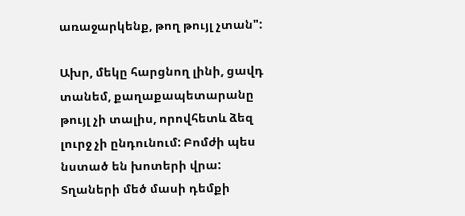առաջարկենք, թող թույլ չտան":

Ախր, մեկը հարցնող լինի, ցավդ տանեմ, քաղաքապետարանը թույլ չի տալիս, որովհետև ձեզ լուրջ չի ընդունում: Բոմժի պես նստած են խոտերի վրա: Տղաների մեծ մասի դեմքի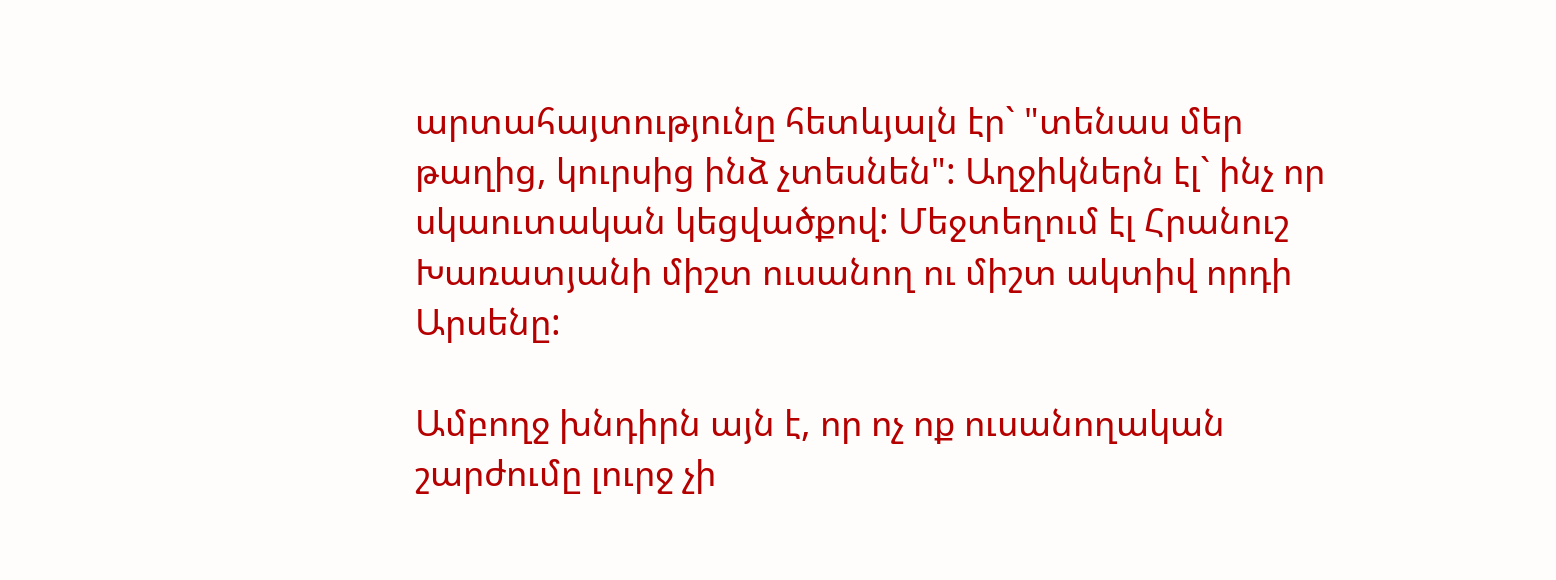արտահայտությունը հետևյալն էր` "տենաս մեր թաղից, կուրսից ինձ չտեսնեն": Աղջիկներն էլ` ինչ որ սկաուտական կեցվածքով: Մեջտեղում էլ Հրանուշ Խառատյանի միշտ ուսանող ու միշտ ակտիվ որդի Արսենը:

Ամբողջ խնդիրն այն է, որ ոչ ոք ուսանողական շարժումը լուրջ չի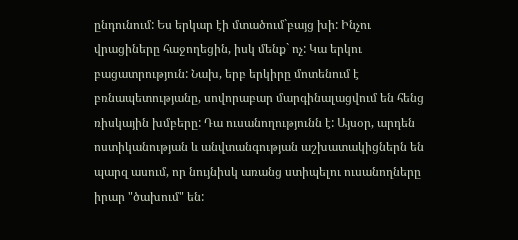ընդունում: Ես երկար էի մտածում`բայց խի: Ինչու վրացիները հաջողեցին, իսկ մենք` ոչ: Կա երկու բացատրություն: Նախ, երբ երկիրը մոտենում է բռնապետությանը, սովորաբար մարգինալացվում են հենց ռիսկային խմբերը: Դա ուսանողությունն է: Այսօր, արդեն ոստիկանության և անվտանգության աշխատակիցներն են պարզ ասում, որ նույնիսկ առանց ստիպելու ուսանողները իրար "ծախում" են: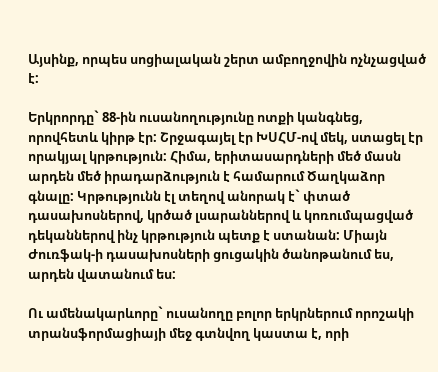Այսինք, որպես սոցիալական շերտ ամբողջովին ոչնչացված է:

Երկրորդը` 88-ին ուսանողությունը ոտքի կանգնեց, որովհետև կիրթ էր: Շրջագայել էր ԽՍՀՄ-ով մեկ, ստացել էր որակյալ կրթություն: Հիմա, երիտասարդների մեծ մասն արդեն մեծ իրադարձություն է համարում Ծաղկաձոր գնալը: Կրթությունն էլ տեղով անորակ է` փտած դասախոսներով, կրծած լսարաններով և կոռումպացված դեկաններով ինչ կրթություն պետք է ստանան: Միայն Ժուռֆակ-ի դասախոսների ցուցակին ծանոթանում ես, արդեն վատանում ես:

Ու ամենակարևորը` ուսանողը բոլոր երկրներում որոշակի տրանսֆորմացիայի մեջ գտնվող կաստա է, որի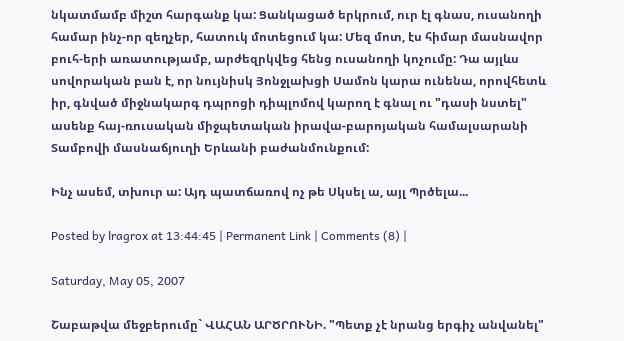նկատմամբ միշտ հարգանք կա: Ցանկացած երկրում, ուր էլ գնաս, ուսանողի համար ինչ-որ զեղչեր, հատուկ մոտեցում կա: Մեզ մոտ, էս հիմար մասնավոր բուհ-երի առատությամբ, արժեզրկվեց հենց ուսանողի կոչումը: Դա այլևս սովորական բան է, որ նույնիսկ Յոնջլախցի Սամոն կարա ունենա, որովհետև իր, գնված միջնակարգ դպրոցի դիպլոմով կարող է գնալ ու "դասի նստել" ասենք հայ-ռուսական միջպետական իրավա-բարոյական համալսարանի Տամբովի մասնաճյուղի Երևանի բաժանմունքում:

Ինչ ասեմ, տխուր ա: Այդ պատճառով ոչ թե Սկսել ա, այլ Պրծելա...

Posted by lragrox at 13:44:45 | Permanent Link | Comments (8) |

Saturday, May 05, 2007

Շաբաթվա մեջբերումը` ՎԱՀԱՆ ԱՐԾՐՈՒՆԻ. "Պետք չէ նրանց երգիչ անվանել"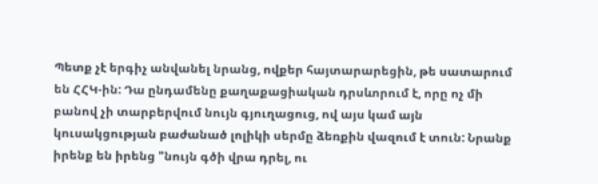Պետք չէ երգիչ անվանել նրանց, ովքեր հայտարարեցին, թե սատարում են ՀՀԿ-ին: Դա ընդամենը քաղաքացիական դրսևորում է, որը ոչ մի բանով չի տարբերվում նույն գյուղացուց, ով այս կամ այն կուսակցության բաժանած լոլիկի սերմը ձեռքին վազում է տուն: Նրանք իրենք են իրենց "նույն գծի վրա դրել, ու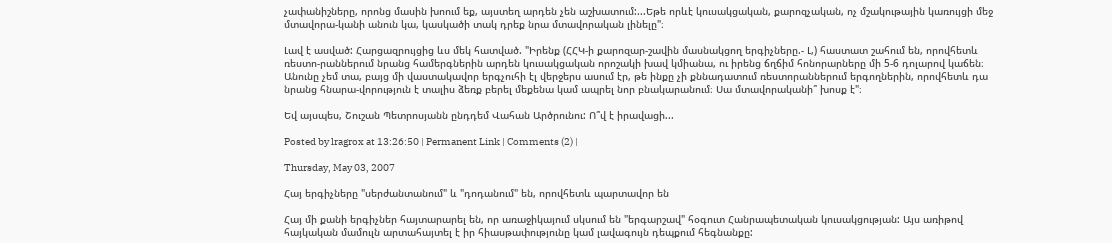չափանիշները, որոնց մասին խոում եք, այստեղ արդեն չեն աշխատում:...Եթե որևէ կուսակցական, քարոզչական, ոչ մշակութային կառույցի մեջ մտավորա-կանի անուն կա, կասկածի տակ դրեք նրա մտավորական լինելը"։

Լավ է ասված: Հարցազրույցից ևս մեկ հատված. "Իրենք (ՀՀԿ-ի քարոզար-շավին մասնակցող երգիչները.- Լ,) հաստատ շահում են, որովհետև ռեստո-րաններում նրանց համերգներին արդեն կուսակցական որոշակի խավ կմիանա, ու իրենց ճղճիմ հոնորարները մի 5-6 դոլարով կաճեն։ Անունը չեմ տա, բայց մի վաստակավոր երգչուհի էլ վերջերս ասում էր, թե ինքը չի քննադատում ռեստորաններում երգողներին, որովհետև դա նրանց հնարա-վորություն է տալիս ձեռք բերել մեքենա կամ ապրել նոր բնակարանում։ Սա մտավորականի՞ խոսք է"։

Եվ այսպես, Շուշան Պետրոսյանն ընդդեմ Վահան Արծրունու: Ո՞վ է իրավացի...

Posted by lragrox at 13:26:50 | Permanent Link | Comments (2) |

Thursday, May 03, 2007

Հայ երգիչները "սերժանտանում" և "դոդանում" են, որովհետև պարտավոր են

Հայ մի քանի երգիչներ հայտարարել են, որ առաջիկայում սկսում են "երգարշավ" հօգուտ Հանրապետական կուսակցության: Այս առիթով հայկական մամուլն արտահայտել է իր հիասթափությունը կամ լավագույն դեպքում հեգնանքը: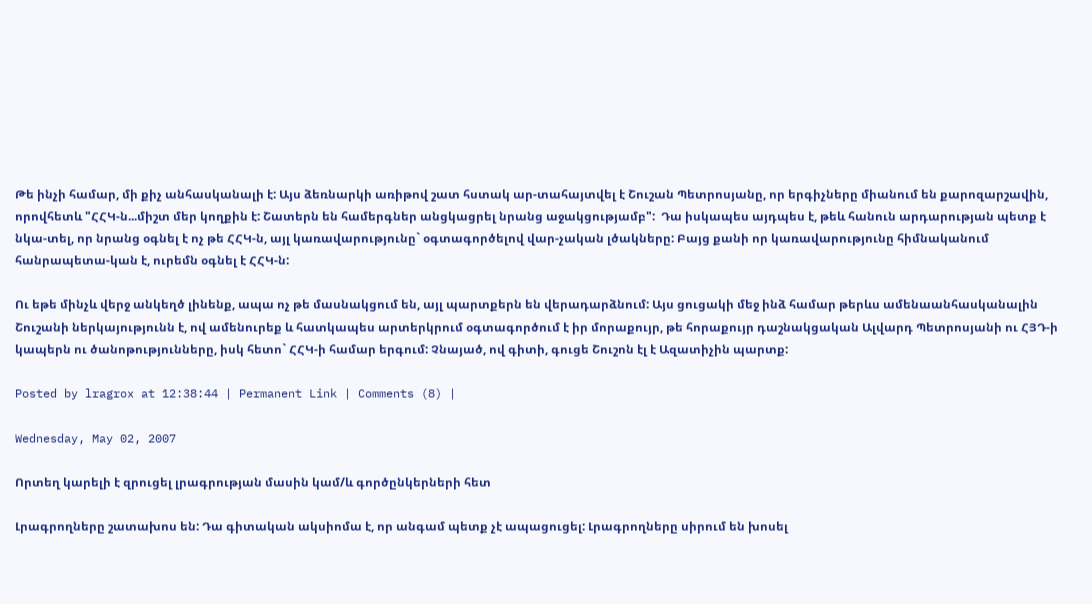Թե ինչի համար, մի քիչ անհասկանալի է: Այս ձեռնարկի առիթով շատ հստակ ար-տահայտվել է Շուշան Պետրոսյանը, որ երգիչները միանում են քարոզարշավին, որովհետև "ՀՀԿ-ն...միշտ մեր կողքին է: Շատերն են համերգներ անցկացրել նրանց աջակցությամբ":  Դա իսկապես այդպես է, թեև հանուն արդարության պետք է նկա-տել, որ նրանց օգնել է ոչ թե ՀՀԿ-ն, այլ կառավարությունը` օգտագործելով վար-չական լծակները: Բայց քանի որ կառավարությունը հիմնականում հանրապետա-կան է, ուրեմն օգնել է ՀՀԿ-ն:

Ու եթե մինչև վերջ անկեղծ լինենք, ապա ոչ թե մասնակցում են, այլ պարտքերն են վերադարձնում: Այս ցուցակի մեջ ինձ համար թերևս ամենաանհասկանալին Շուշանի ներկայությունն է, ով ամենուրեք և հատկապես արտերկրում օգտագործում է իր մորաքույր, թե հորաքույր դաշնակցական Ալվարդ Պետրոսյանի ու ՀՅԴ-ի կապերն ու ծանոթությունները, իսկ հետո` ՀՀԿ-ի համար երգում: Չնայած, ով գիտի, գուցե Շուշոն էլ է Ազատիչին պարտք:

Posted by lragrox at 12:38:44 | Permanent Link | Comments (8) |

Wednesday, May 02, 2007

Որտեղ կարելի է զրուցել լրագրության մասին կամ/և գործընկերների հետ

Լրագրողները շատախոս են: Դա գիտական ակսիոմա է, որ անգամ պետք չէ ապացուցել: Լրագրողները սիրում են խոսել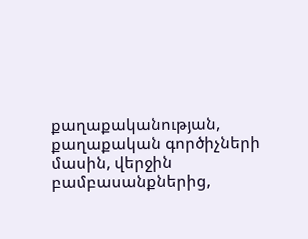քաղաքականության, քաղաքական գործիչների մասին, վերջին բամբասանքներից,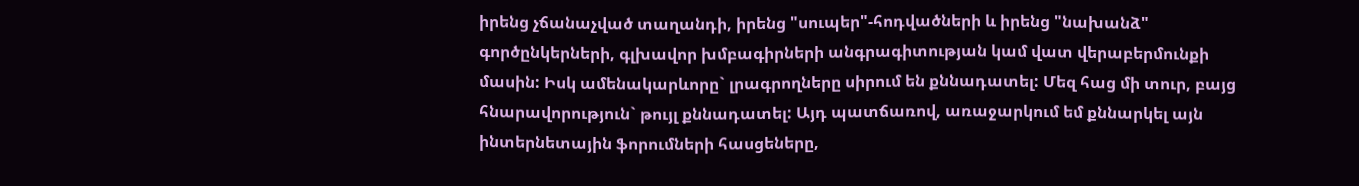իրենց չճանաչված տաղանդի, իրենց "սուպեր"-հոդվածների և իրենց "նախանձ" գործընկերների, գլխավոր խմբագիրների անգրագիտության կամ վատ վերաբերմունքի մասին: Իսկ ամենակարևորը` լրագրողները սիրում են քննադատել: Մեզ հաց մի տուր, բայց հնարավորություն` թույլ քննադատել: Այդ պատճառով, առաջարկում եմ քննարկել այն ինտերնետային ֆորումների հասցեները,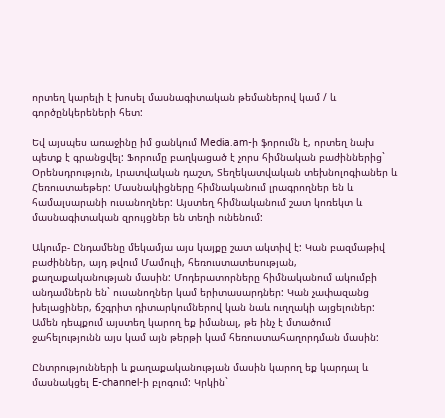որտեղ կարելի է խոսել մասնագիտական թեմաներով կամ / և գործընկերեների հետ:

Եվ այսպես առաջինը իմ ցանկում Media.am-ի ֆորումն է, որտեղ նախ պետք է գրանցվել: Ֆորումը բաղկացած է չորս հիմնական բաժիններից` Օրենսդրություն, Լրատվական դաշտ, Տեղեկատվական տեխնոլոգիաներ և Հեռուստաեթեր: Մասնակիցները հիմնականում լրագրողներ են և համալսարանի ուսանողներ: Այստեղ հիմնականում շատ կոռեկտ և մասնագիտական զրույցներ են տեղի ունենում:

Ակումբ- Ընդամենը մեկամյա այս կայքը շատ ակտիվ է: Կան բազմաթիվ բաժիններ, այդ թվում Մամուլի, հեռուստատեսության, քաղաքականության մասին: Մոդերատորները հիմնականում ակումբի անդամներն են` ուսանողներ կամ երիտասարդներ: Կան չափազանց խելացիներ, ճշգրիտ դիտարկումներով կան նաև ուղղակի այցելուներ: Ամեն դեպքում այստեղ կարող եք իմանալ, թե ինչ է մտածում ջահելությունն այս կամ այն թերթի կամ հեռուստահաղորդման մասին:

Ընտրությունների և քաղաքականության մասին կարող եք կարդալ և մասնակցել E-channel-ի բլոգում: Կրկին`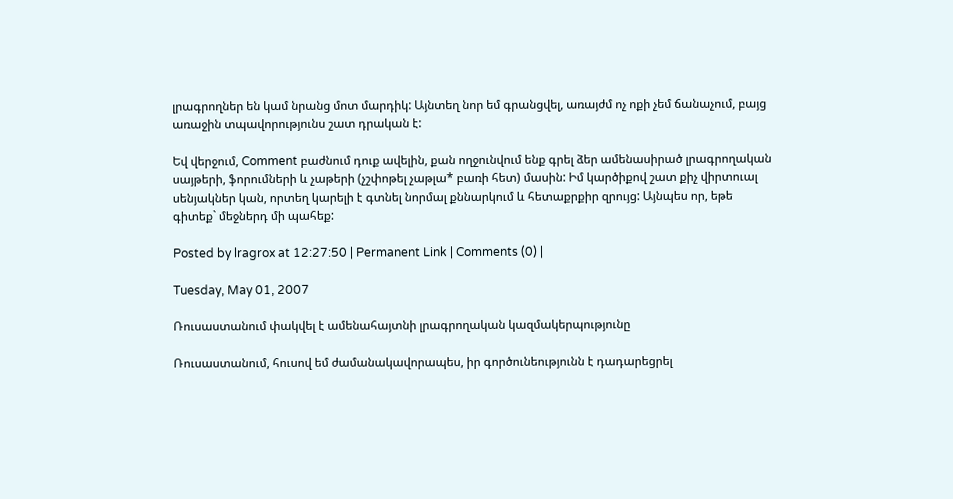լրագրողներ են կամ նրանց մոտ մարդիկ: Այնտեղ նոր եմ գրանցվել, առայժմ ոչ ոքի չեմ ճանաչում, բայց առաջին տպավորությունս շատ դրական է:

Եվ վերջում, Comment բաժնում դուք ավելին, քան ողջունվում ենք գրել ձեր ամենասիրած լրագրողական սայթերի, ֆորումների և չաթերի (չշփոթել չաթլա* բառի հետ) մասին: Իմ կարծիքով շատ քիչ վիրտուալ սենյակներ կան, որտեղ կարելի է գտնել նորմալ քննարկում և հետաքրքիր զրույց: Այնպես որ, եթե գիտեք` մեջներդ մի պահեք:

Posted by lragrox at 12:27:50 | Permanent Link | Comments (0) |

Tuesday, May 01, 2007

Ռուսաստանում փակվել է ամենահայտնի լրագրողական կազմակերպությունը

Ռուսաստանում, հուսով եմ ժամանակավորապես, իր գործունեությունն է դադարեցրել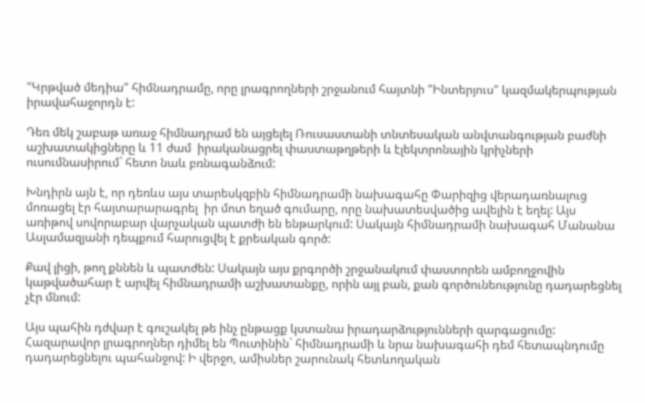"Կրթված մեդիա" հիմնադրամը, որը լրագրողների շրջանում հայտնի "Ինտերյուս" կազմակերպության իրավահաջորդն է:

Դեռ մեկ շաբաթ առաջ հիմնադրամ են այցելել Ռուսաստանի տնտեսական անվտանգության բաժնի աշխատակիցները և 11 ժամ  իրականացրել փաստաթղթերի և էլեկտրոնային կրիչների ուսումնասիրում` հետո նաև բռնագանձում:

Խնդիրն այն է, որ դեռևս այս տարեսկզբին հիմնադրամի նախագահը Փարիզից վերադառնալուց մոռացել էր հայտարարագրել  իր մոտ եղած գումարը, որը նախատեսվածից ավելին է եղել: Այս առիթով սովորաբար վարչական պատժի են ենթարկում: Սակայն հիմնադրամի նախագահ Մանանա Ասլամազյանի դեպքում հարուցվել է քրեական գործ:

Քավ լիցի, թող քննեն և պատժեն: Սակայն այս քրգործի շրջանակում փաստորեն ամբողջովին կաթվածահար է արվել հիմնադրամի աշխատանքը, որին այլ բան, քան գործունեությունը դադարեցնել չէր մնում:

Այս պահին դժվար է գուշակել թե ինչ ընթացք կստանա իրադարձությունների զարգացումը: Հազարավոր լրագրողներ դիմել են Պուտինին` հիմնադրամի և նրա նախագահի դեմ հետապնդումը դադարեցնելու պահանջով: Ի վերջո, ամիսներ շարունակ հետևողական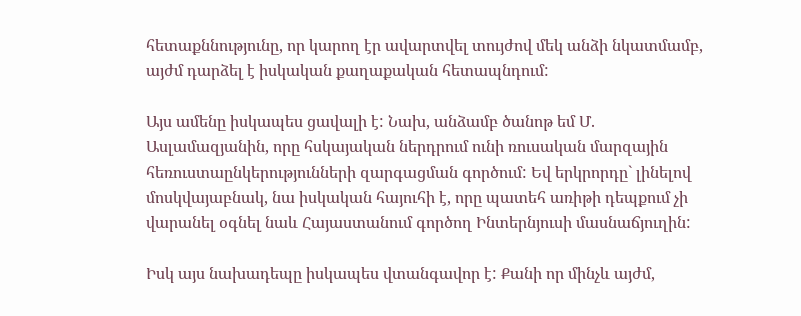հետաքննությունը, որ կարող էր ավարտվել տույժով մեկ անձի նկատմամբ, այժմ դարձել է իսկական քաղաքական հետապնդում:

Այս ամենը իսկապես ցավալի է: Նախ, անձամբ ծանոթ եմ Մ. Ասլամազյանին, որը հսկայական ներդրում ունի ռուսական մարզային հեռուստաընկերությունների զարգացման գործում: Եվ երկրորդը` լինելով մոսկվայաբնակ, նա իսկական հայուհի է, որը պատեհ առիթի դեպքում չի վարանել օգնել նաև Հայաստանում գործող Ինտերնյուսի մասնաճյուղին:

Իսկ այս նախադեպը իսկապես վտանգավոր է: Քանի որ մինչև այժմ,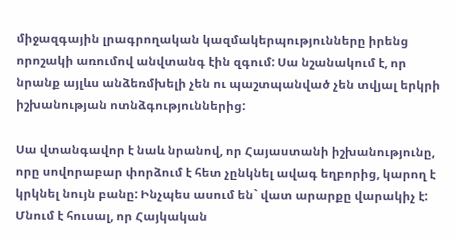միջազգային լրագրողական կազմակերպությունները իրենց որոշակի առումով անվտանգ էին զգում: Սա նշանակում է, որ նրանք այլևս անձեռմխելի չեն ու պաշտպանված չեն տվյալ երկրի իշխանության ոտնձգություններից:

Սա վտանգավոր է նաև նրանով, որ Հայաստանի իշխանությունը, որը սովորաբար փորձում է հետ չընկնել ավագ եղբորից, կարող է կրկնել նույն բանը: Ինչպես ասում են` վատ արարքը վարակիչ է: Մնում է հուսալ, որ Հայկական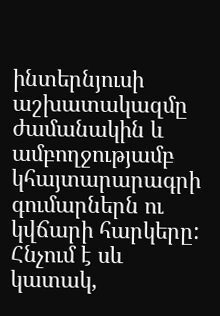ինտերնյուսի աշխատակազմը ժամանակին և ամբողջությամբ կհայտարարագրի գումարներն ու կվճարի հարկերը: Հնչում է սև կատակ,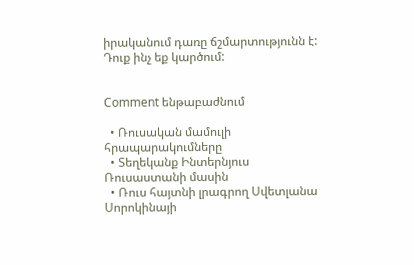իրականում դառը ճշմարտությունն է: Դուք ինչ եք կարծում:


Comment ենթաբաժնում

  • Ռուսական մամուլի հրապարակումները
  • Տեղեկանք Ինտերնյուս Ռուսաստանի մասին
  • Ռուս հայտնի լրագրող Սվետլանա Սորոկինայի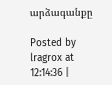արձագանքը

Posted by lragrox at 12:14:36 |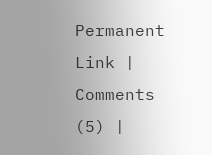Permanent Link | Comments (5) |